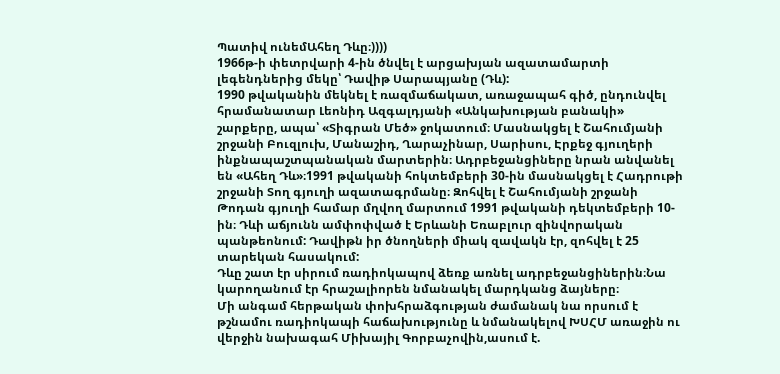Պատիվ ունեմԱհեղ Դևը։))))
1966թ-ի փետրվարի 4-ին ծնվել է արցախյան ազատամարտի լեգենդներից մեկը՝ Դավիթ Սարապյանը (Դև):
1990 թվականին մեկնել է ռազմաճակատ, առաջապահ գիծ, ընդունվել հրամանատար Լեոնիդ Ազգալդյանի «Անկախության բանակի» շարքերը, ապա՝ «Տիգրան Մեծ» ջոկատում։ Մասնակցել է Շահումյանի շրջանի Բուզլուխ, Մանաշիդ, Ղարաչինար, Սարիսու, Էրքեջ գյուղերի ինքնապաշտպանական մարտերին։ Ադրբեջանցիները նրան անվանել են «Ահեղ Դև»։1991 թվականի հոկտեմբերի 30-ին մասնակցել է Հադրութի շրջանի Տող գյուղի ազատագրմանը։ Զոհվել է Շահումյանի շրջանի Թոդան գյուղի համար մղվող մարտում 1991 թվականի դեկտեմբերի 10-ին։ Դևի աճյունն ամփոփված է Երևանի Եռաբլուր զինվորական պանթեոնում: Դավիթն իր ծնողների միակ զավակն էր, զոհվել է 25 տարեկան հասակում:
Դևը շատ էր սիրում ռադիոկապով ձեռք առնել ադրբեջանցիներին։Նա կարողանում էր հրաշալիորեն նմանակել մարդկանց ձայները։
Մի անգամ հերթական փոխհրաձգության ժամանակ նա որսում է թշնամու ռադիոկապի հաճախությունը և նմանակելով ԽՍՀՄ առաջին ու վերջին նախագահ Միխայիլ Գորբաչովին,ասում է.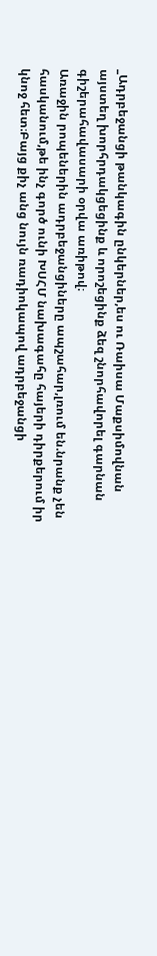_Ադրբեջանցի թանկագին ընկերներ,ես ու Ռաիսա Մաքսիմովնան այստեղ խորհրդակցեցինք և որոշեցինք ձեզ շնորհավորել գարնան գիշերահավասարի օրվա առիթով։
Առաջին րոպեներին ադրբեջանցիները ապշահար,լռում են.նրանք չեն հասկանում,թե ինչ գործ ունի ԽՍՀՄ նախագահը հայերի դիրքերում իր կնոջ հետ։Բայց քիչ անց նույն ռադիոկապով ադրբեջանցի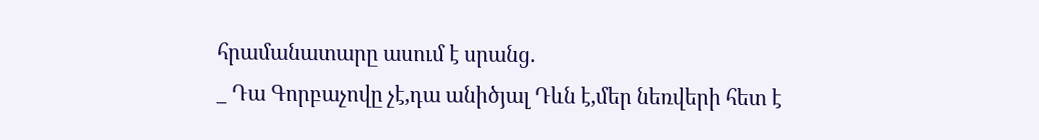հրամանատարը ասում է սրանց.
_ Դա Գորբաչովը չէ,դա անիծյալ Դևն է,մեր նեռվերի հետ է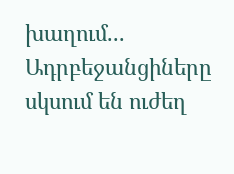խաղում...
Ադրբեջանցիները սկսում են ուժեղ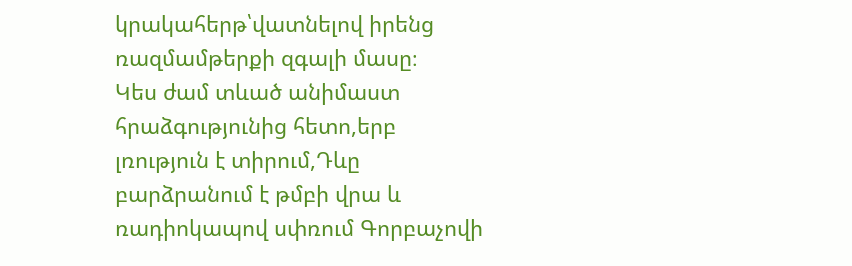կրակահերթ՝վատնելով իրենց ռազմամթերքի զգալի մասը։
Կես ժամ տևած անիմաստ հրաձգությունից հետո,երբ լռություն է տիրում,Դևը բարձրանում է թմբի վրա և ռադիոկապով սփռում Գորբաչովի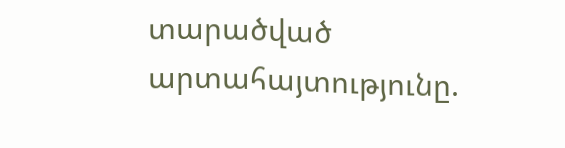տարածված արտահայտությունը.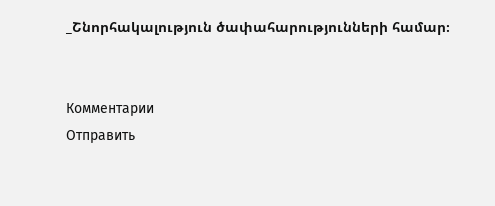_Շնորհակալություն ծափահարությունների համար։


Комментарии
Отправить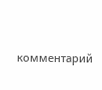комментарий